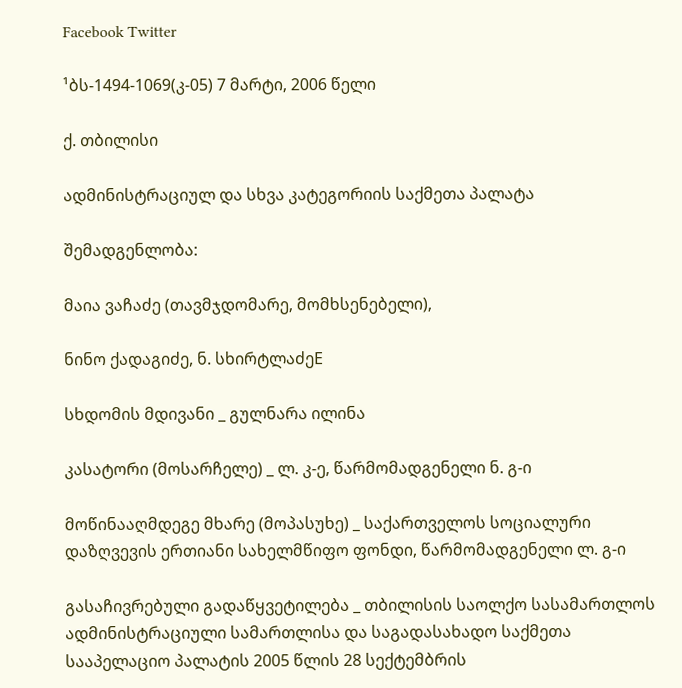Facebook Twitter

¹ბს-1494-1069(კ-05) 7 მარტი, 2006 წელი

ქ. თბილისი

ადმინისტრაციულ და სხვა კატეგორიის საქმეთა პალატა

შემადგენლობა:

მაია ვაჩაძე (თავმჯდომარე, მომხსენებელი),

ნინო ქადაგიძე, ნ. სხირტლაძეE

სხდომის მდივანი _ გულნარა ილინა

კასატორი (მოსარჩელე) _ ლ. კ-ე, წარმომადგენელი ნ. გ-ი

მოწინააღმდეგე მხარე (მოპასუხე) _ საქართველოს სოციალური დაზღვევის ერთიანი სახელმწიფო ფონდი, წარმომადგენელი ლ. გ-ი

გასაჩივრებული გადაწყვეტილება _ თბილისის საოლქო სასამართლოს ადმინისტრაციული სამართლისა და საგადასახადო საქმეთა სააპელაციო პალატის 2005 წლის 28 სექტემბრის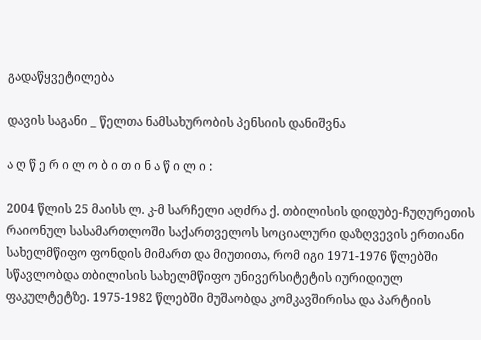გადაწყვეტილება

დავის საგანი _ წელთა ნამსახურობის პენსიის დანიშვნა

ა ღ წ ე რ ი ლ ო ბ ი თ ი ნ ა წ ი ლ ი :

2004 წლის 25 მაისს ლ. კ-მ სარჩელი აღძრა ქ. თბილისის დიდუბე-ჩუღურეთის რაიონულ სასამართლოში საქართველოს სოციალური დაზღვევის ერთიანი სახელმწიფო ფონდის მიმართ და მიუთითა, რომ იგი 1971-1976 წლებში სწავლობდა თბილისის სახელმწიფო უნივერსიტეტის იურიდიულ ფაკულტეტზე. 1975-1982 წლებში მუშაობდა კომკავშირისა და პარტიის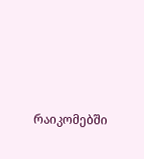რაიკომებში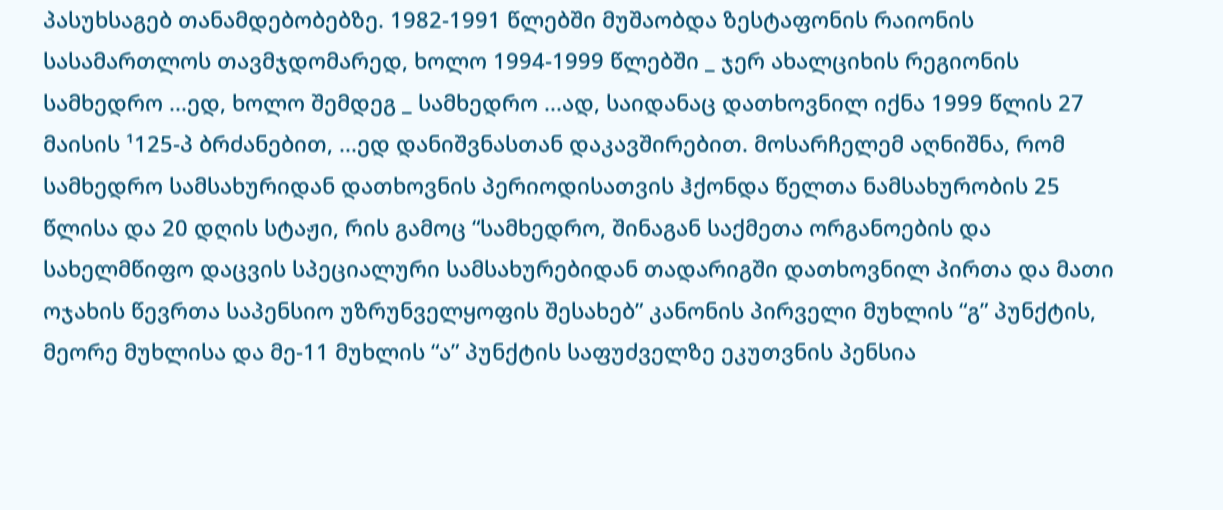პასუხსაგებ თანამდებობებზე. 1982-1991 წლებში მუშაობდა ზესტაფონის რაიონის სასამართლოს თავმჯდომარედ, ხოლო 1994-1999 წლებში _ ჯერ ახალციხის რეგიონის სამხედრო ...ედ, ხოლო შემდეგ _ სამხედრო ...ად, საიდანაც დათხოვნილ იქნა 1999 წლის 27 მაისის ¹125-პ ბრძანებით, ...ედ დანიშვნასთან დაკავშირებით. მოსარჩელემ აღნიშნა, რომ სამხედრო სამსახურიდან დათხოვნის პერიოდისათვის ჰქონდა წელთა ნამსახურობის 25 წლისა და 20 დღის სტაჟი, რის გამოც “სამხედრო, შინაგან საქმეთა ორგანოების და სახელმწიფო დაცვის სპეციალური სამსახურებიდან თადარიგში დათხოვნილ პირთა და მათი ოჯახის წევრთა საპენსიო უზრუნველყოფის შესახებ” კანონის პირველი მუხლის “გ” პუნქტის, მეორე მუხლისა და მე-11 მუხლის “ა” პუნქტის საფუძველზე ეკუთვნის პენსია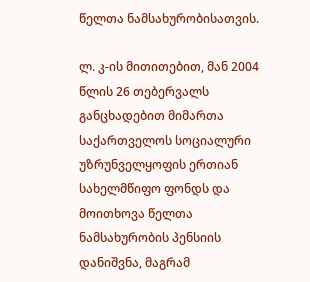წელთა ნამსახურობისათვის.

ლ. კ-ის მითითებით, მან 2004 წლის 26 თებერვალს განცხადებით მიმართა საქართველოს სოციალური უზრუნველყოფის ერთიან სახელმწიფო ფონდს და მოითხოვა წელთა ნამსახურობის პენსიის დანიშვნა, მაგრამ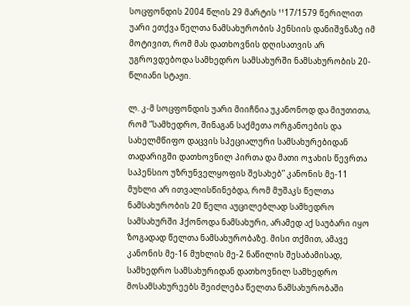სოცფონდის 2004 წლის 29 მარტის ¹¹17/1579 წერილით უარი ეთქვა წელთა ნამსახურობის პენსიის დანიშვნაზე იმ მოტივით, რომ მას დათხოვნის დღისათვის არ უგროვდებოდა სამხედრო სამსახურში ნამსახურობის 20-წლიანი სტაჟი.

ლ. კ-მ სოცფონდის უარი მიიჩნია უკანონოდ და მიუთითა, რომ “სამხედრო, შინაგან საქმეთა ორგანოების და სახელმწიფო დაცვის სპეციალური სამსახურებიდან თადარიგში დათხოვნილ პირთა და მათი ოჯახის წევრთა საპენსიო უზრუნველყოფის შესახებ” კანონის მე-11 მუხლი არ ითვალისწინებდა, რომ მუშაკს წელთა ნამსახურობის 20 წელი აუცილებლად სამხედრო სამსახურში ჰქონოდა ნამსახური, არამედ აქ საუბარი იყო ზოგადად წელთა ნამსახურობაზე. მისი თქმით, ამავე კანონის მე-16 მუხლის მე-2 ნაწილის შესაბამისად, სამხედრო სამსახურიდან დათხოვნილ სამხედრო მოსამსახურეებს შეიძლება წელთა ნამსახურობაში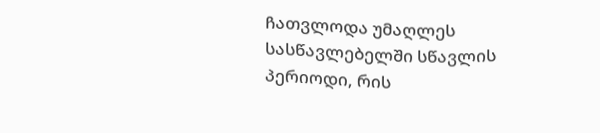ჩათვლოდა უმაღლეს სასწავლებელში სწავლის პერიოდი, რის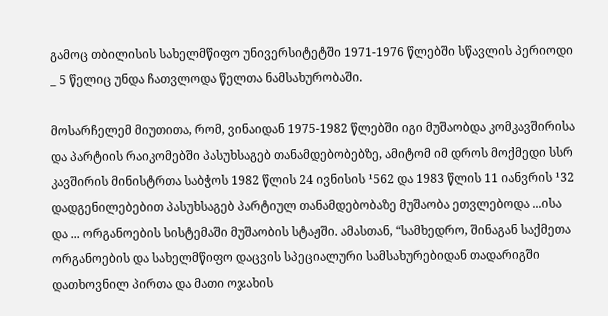გამოც თბილისის სახელმწიფო უნივერსიტეტში 1971-1976 წლებში სწავლის პერიოდი _ 5 წელიც უნდა ჩათვლოდა წელთა ნამსახურობაში.

მოსარჩელემ მიუთითა, რომ, ვინაიდან 1975-1982 წლებში იგი მუშაობდა კომკავშირისა და პარტიის რაიკომებში პასუხსაგებ თანამდებობებზე, ამიტომ იმ დროს მოქმედი სსრ კავშირის მინისტრთა საბჭოს 1982 წლის 24 ივნისის ¹562 და 1983 წლის 11 იანვრის ¹32 დადგენილებებით პასუხსაგებ პარტიულ თანამდებობაზე მუშაობა ეთვლებოდა ...ისა და ... ორგანოების სისტემაში მუშაობის სტაჟში. ამასთან, “სამხედრო, შინაგან საქმეთა ორგანოების და სახელმწიფო დაცვის სპეციალური სამსახურებიდან თადარიგში დათხოვნილ პირთა და მათი ოჯახის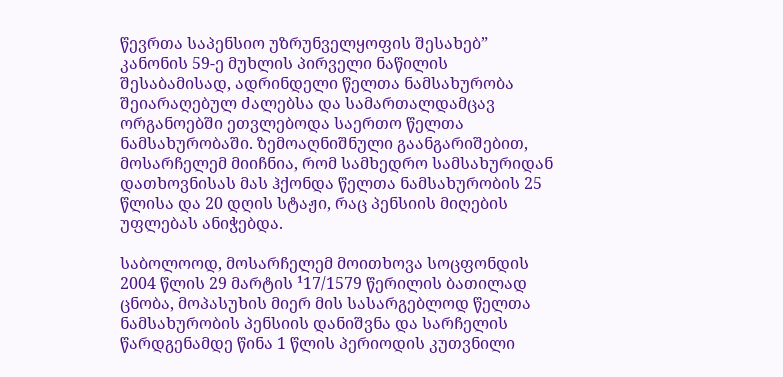წევრთა საპენსიო უზრუნველყოფის შესახებ” კანონის 59-ე მუხლის პირველი ნაწილის შესაბამისად, ადრინდელი წელთა ნამსახურობა შეიარაღებულ ძალებსა და სამართალდამცავ ორგანოებში ეთვლებოდა საერთო წელთა ნამსახურობაში. ზემოაღნიშნული გაანგარიშებით, მოსარჩელემ მიიჩნია, რომ სამხედრო სამსახურიდან დათხოვნისას მას ჰქონდა წელთა ნამსახურობის 25 წლისა და 20 დღის სტაჟი, რაც პენსიის მიღების უფლებას ანიჭებდა.

საბოლოოდ, მოსარჩელემ მოითხოვა სოცფონდის 2004 წლის 29 მარტის ¹17/1579 წერილის ბათილად ცნობა, მოპასუხის მიერ მის სასარგებლოდ წელთა ნამსახურობის პენსიის დანიშვნა და სარჩელის წარდგენამდე წინა 1 წლის პერიოდის კუთვნილი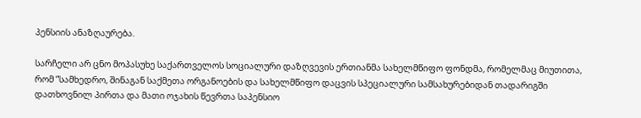პენსიის ანაზღაურება.

სარჩელი არ ცნო მოპასუხე საქართველოს სოციალური დაზღვევის ერთიანმა სახელმწიფო ფონდმა, რომელმაც მიუთითა, რომ “სამხედრო, შინაგან საქმეთა ორგანოების და სახელმწიფო დაცვის სპეციალური სამსახურებიდან თადარიგში დათხოვნილ პირთა და მათი ოჯახის წევრთა საპენსიო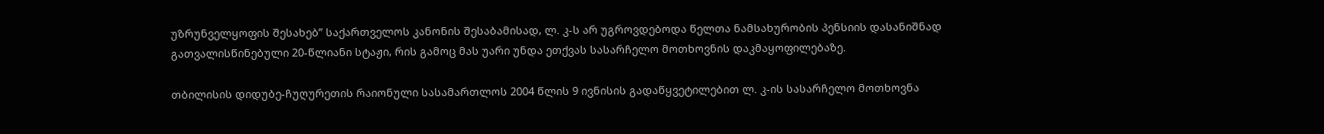უზრუნველყოფის შესახებ” საქართველოს კანონის შესაბამისად, ლ. კ-ს არ უგროვდებოდა წელთა ნამსახურობის პენსიის დასანიშნად გათვალისწინებული 20-წლიანი სტაჟი, რის გამოც მას უარი უნდა ეთქვას სასარჩელო მოთხოვნის დაკმაყოფილებაზე.

თბილისის დიდუბე-ჩუღურეთის რაიონული სასამართლოს 2004 წლის 9 ივნისის გადაწყვეტილებით ლ. კ-ის სასარჩელო მოთხოვნა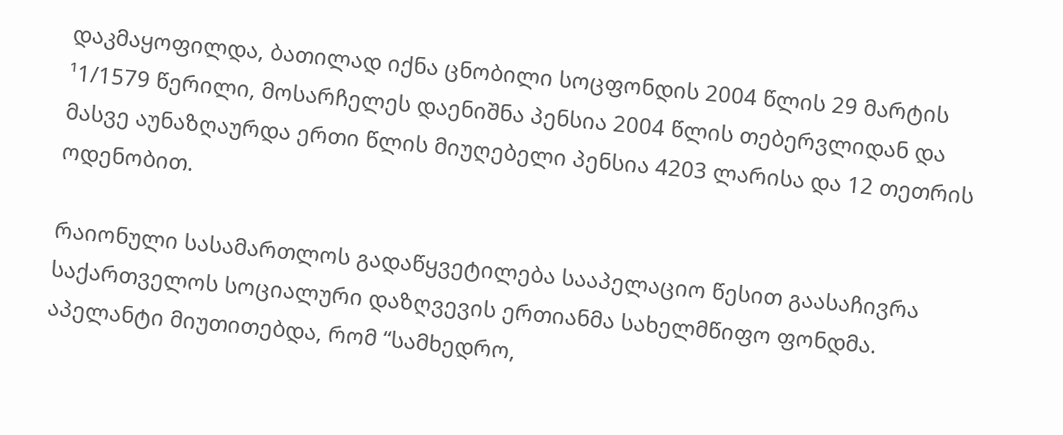დაკმაყოფილდა, ბათილად იქნა ცნობილი სოცფონდის 2004 წლის 29 მარტის ¹1/1579 წერილი, მოსარჩელეს დაენიშნა პენსია 2004 წლის თებერვლიდან და მასვე აუნაზღაურდა ერთი წლის მიუღებელი პენსია 4203 ლარისა და 12 თეთრის ოდენობით.

რაიონული სასამართლოს გადაწყვეტილება სააპელაციო წესით გაასაჩივრა საქართველოს სოციალური დაზღვევის ერთიანმა სახელმწიფო ფონდმა. აპელანტი მიუთითებდა, რომ “სამხედრო,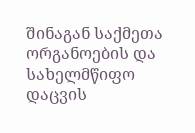შინაგან საქმეთა ორგანოების და სახელმწიფო დაცვის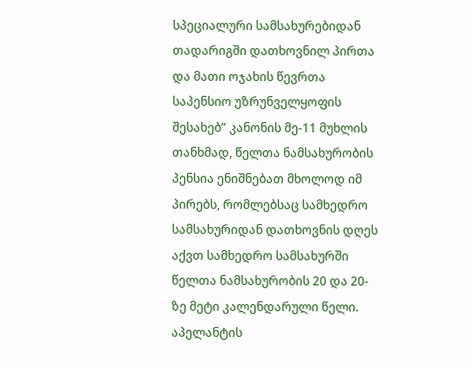სპეციალური სამსახურებიდან თადარიგში დათხოვნილ პირთა და მათი ოჯახის წევრთა საპენსიო უზრუნველყოფის შესახებ” კანონის მე-11 მუხლის თანხმად, წელთა ნამსახურობის პენსია ენიშნებათ მხოლოდ იმ პირებს, რომლებსაც სამხედრო სამსახურიდან დათხოვნის დღეს აქვთ სამხედრო სამსახურში წელთა ნამსახურობის 20 და 20-ზე მეტი კალენდარული წელი. აპელანტის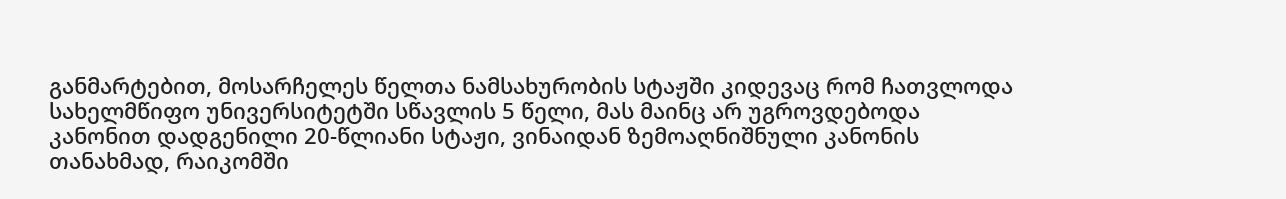განმარტებით, მოსარჩელეს წელთა ნამსახურობის სტაჟში კიდევაც რომ ჩათვლოდა სახელმწიფო უნივერსიტეტში სწავლის 5 წელი, მას მაინც არ უგროვდებოდა კანონით დადგენილი 20-წლიანი სტაჟი, ვინაიდან ზემოაღნიშნული კანონის თანახმად, რაიკომში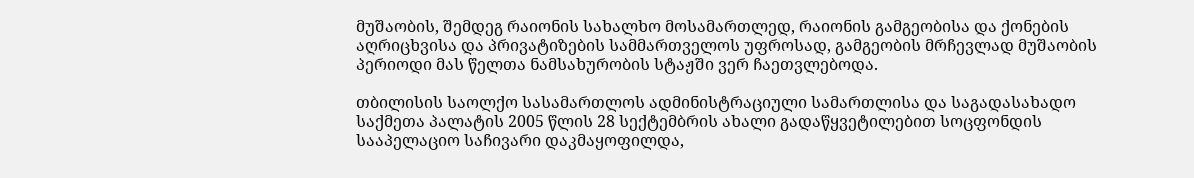მუშაობის, შემდეგ რაიონის სახალხო მოსამართლედ, რაიონის გამგეობისა და ქონების აღრიცხვისა და პრივატიზების სამმართველოს უფროსად, გამგეობის მრჩევლად მუშაობის პერიოდი მას წელთა ნამსახურობის სტაჟში ვერ ჩაეთვლებოდა.

თბილისის საოლქო სასამართლოს ადმინისტრაციული სამართლისა და საგადასახადო საქმეთა პალატის 2005 წლის 28 სექტემბრის ახალი გადაწყვეტილებით სოცფონდის სააპელაციო საჩივარი დაკმაყოფილდა,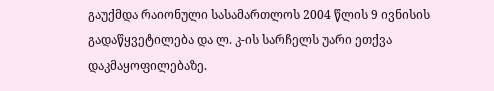გაუქმდა რაიონული სასამართლოს 2004 წლის 9 ივნისის გადაწყვეტილება და ლ. კ-ის სარჩელს უარი ეთქვა დაკმაყოფილებაზე.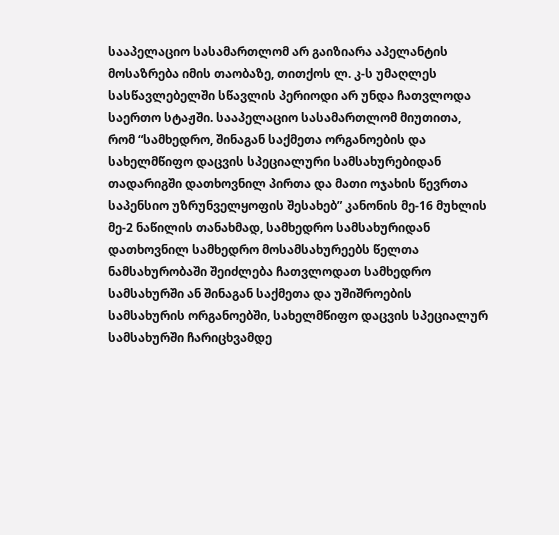სააპელაციო სასამართლომ არ გაიზიარა აპელანტის მოსაზრება იმის თაობაზე, თითქოს ლ. კ-ს უმაღლეს სასწავლებელში სწავლის პერიოდი არ უნდა ჩათვლოდა საერთო სტაჟში. სააპელაციო სასამართლომ მიუთითა, რომ “სამხედრო, შინაგან საქმეთა ორგანოების და სახელმწიფო დაცვის სპეციალური სამსახურებიდან თადარიგში დათხოვნილ პირთა და მათი ოჯახის წევრთა საპენსიო უზრუნველყოფის შესახებ” კანონის მე-16 მუხლის მე-2 ნაწილის თანახმად, სამხედრო სამსახურიდან დათხოვნილ სამხედრო მოსამსახურეებს წელთა ნამსახურობაში შეიძლება ჩათვლოდათ სამხედრო სამსახურში ან შინაგან საქმეთა და უშიშროების სამსახურის ორგანოებში, სახელმწიფო დაცვის სპეციალურ სამსახურში ჩარიცხვამდე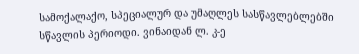სამოქალაქო, სპეციალურ და უმაღლეს სასწავლებლებში სწავლის პერიოდი. ვინაიდან ლ. კ-ე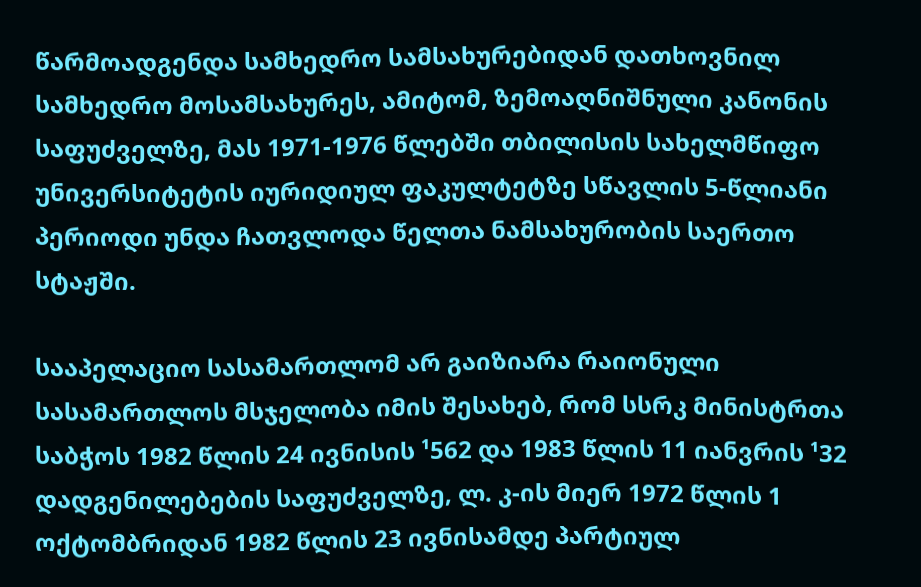წარმოადგენდა სამხედრო სამსახურებიდან დათხოვნილ სამხედრო მოსამსახურეს, ამიტომ, ზემოაღნიშნული კანონის საფუძველზე, მას 1971-1976 წლებში თბილისის სახელმწიფო უნივერსიტეტის იურიდიულ ფაკულტეტზე სწავლის 5-წლიანი პერიოდი უნდა ჩათვლოდა წელთა ნამსახურობის საერთო სტაჟში.

სააპელაციო სასამართლომ არ გაიზიარა რაიონული სასამართლოს მსჯელობა იმის შესახებ, რომ სსრკ მინისტრთა საბჭოს 1982 წლის 24 ივნისის ¹562 და 1983 წლის 11 იანვრის ¹32 დადგენილებების საფუძველზე, ლ. კ-ის მიერ 1972 წლის 1 ოქტომბრიდან 1982 წლის 23 ივნისამდე პარტიულ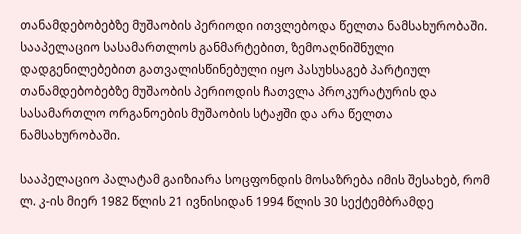თანამდებობებზე მუშაობის პერიოდი ითვლებოდა წელთა ნამსახურობაში. სააპელაციო სასამართლოს განმარტებით, ზემოაღნიშნული დადგენილებებით გათვალისწინებული იყო პასუხსაგებ პარტიულ თანამდებობებზე მუშაობის პერიოდის ჩათვლა პროკურატურის და სასამართლო ორგანოების მუშაობის სტაჟში და არა წელთა ნამსახურობაში.

სააპელაციო პალატამ გაიზიარა სოცფონდის მოსაზრება იმის შესახებ, რომ ლ. კ-ის მიერ 1982 წლის 21 ივნისიდან 1994 წლის 30 სექტემბრამდე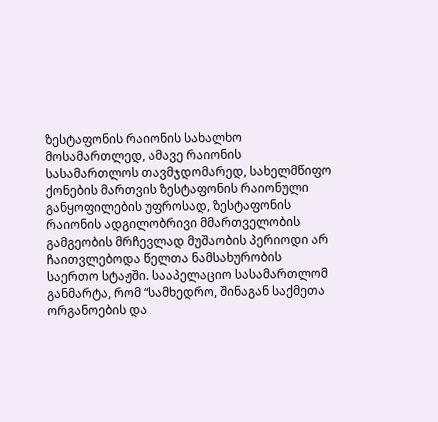ზესტაფონის რაიონის სახალხო მოსამართლედ, ამავე რაიონის სასამართლოს თავმჯდომარედ, სახელმწიფო ქონების მართვის ზესტაფონის რაიონული განყოფილების უფროსად, ზესტაფონის რაიონის ადგილობრივი მმართველობის გამგეობის მრჩევლად მუშაობის პერიოდი არ ჩაითვლებოდა წელთა ნამსახურობის საერთო სტაჟში. სააპელაციო სასამართლომ განმარტა, რომ “სამხედრო, შინაგან საქმეთა ორგანოების და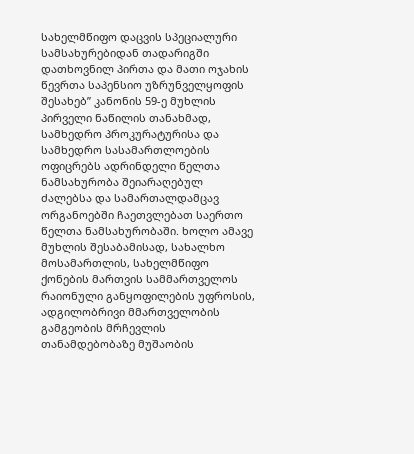სახელმწიფო დაცვის სპეციალური სამსახურებიდან თადარიგში დათხოვნილ პირთა და მათი ოჯახის წევრთა საპენსიო უზრუნველყოფის შესახებ” კანონის 59-ე მუხლის პირველი ნაწილის თანახმად, სამხედრო პროკურატურისა და სამხედრო სასამართლოების ოფიცრებს ადრინდელი წელთა ნამსახურობა შეიარაღებულ ძალებსა და სამართალდამცავ ორგანოებში ჩაეთვლებათ საერთო წელთა ნამსახურობაში. ხოლო ამავე მუხლის შესაბამისად, სახალხო მოსამართლის, სახელმწიფო ქონების მართვის სამმართველოს რაიონული განყოფილების უფროსის, ადგილობრივი მმართველობის გამგეობის მრჩევლის თანამდებობაზე მუშაობის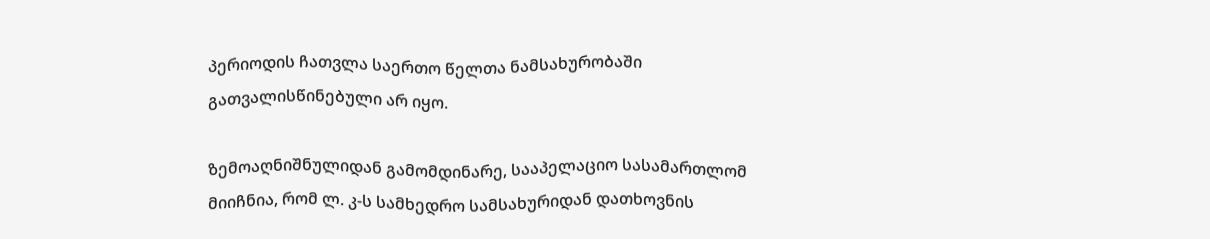პერიოდის ჩათვლა საერთო წელთა ნამსახურობაში გათვალისწინებული არ იყო.

ზემოაღნიშნულიდან გამომდინარე, სააპელაციო სასამართლომ მიიჩნია, რომ ლ. კ-ს სამხედრო სამსახურიდან დათხოვნის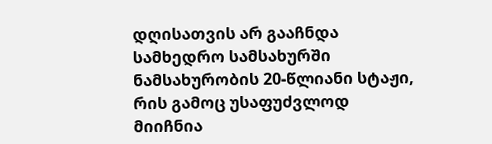დღისათვის არ გააჩნდა სამხედრო სამსახურში ნამსახურობის 20-წლიანი სტაჟი, რის გამოც უსაფუძვლოდ მიიჩნია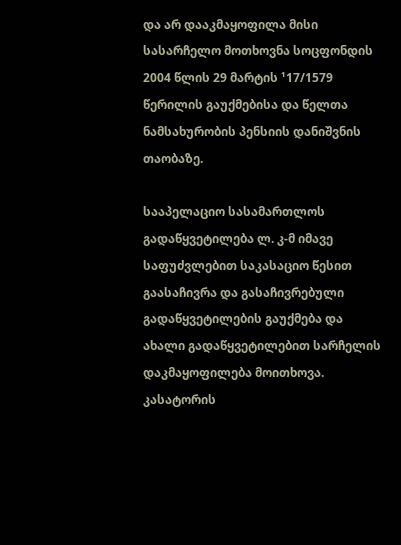და არ დააკმაყოფილა მისი სასარჩელო მოთხოვნა სოცფონდის 2004 წლის 29 მარტის ¹17/1579 წერილის გაუქმებისა და წელთა ნამსახურობის პენსიის დანიშვნის თაობაზე.

სააპელაციო სასამართლოს გადაწყვეტილება ლ. კ-მ იმავე საფუძვლებით საკასაციო წესით გაასაჩივრა და გასაჩივრებული გადაწყვეტილების გაუქმება და ახალი გადაწყვეტილებით სარჩელის დაკმაყოფილება მოითხოვა. კასატორის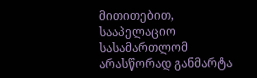მითითებით, სააპელაციო სასამართლომ არასწორად განმარტა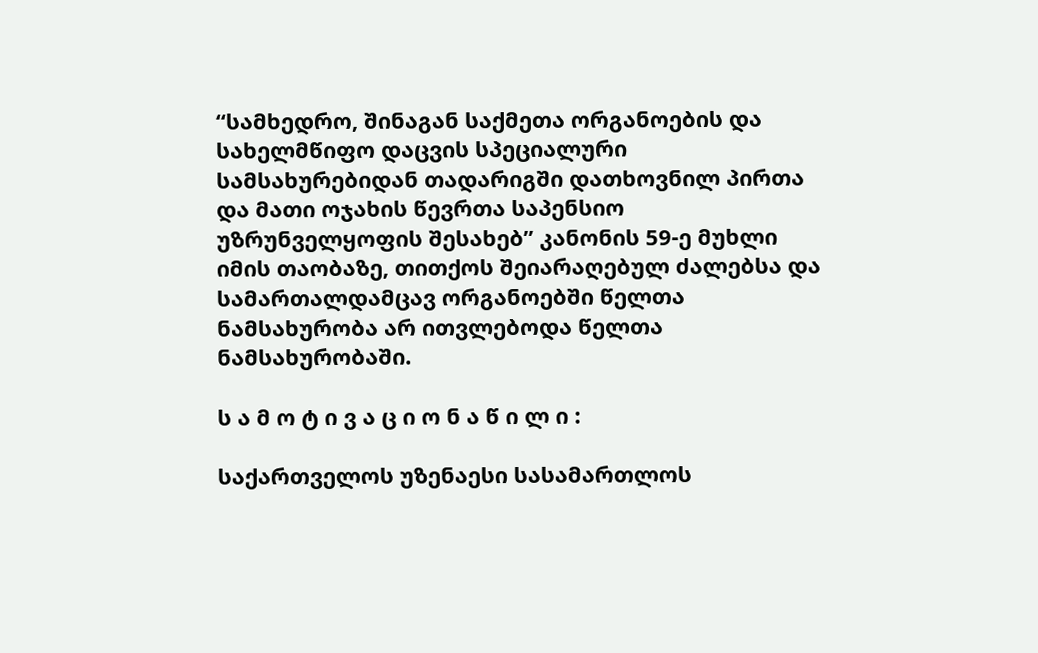“სამხედრო, შინაგან საქმეთა ორგანოების და სახელმწიფო დაცვის სპეციალური სამსახურებიდან თადარიგში დათხოვნილ პირთა და მათი ოჯახის წევრთა საპენსიო უზრუნველყოფის შესახებ” კანონის 59-ე მუხლი იმის თაობაზე, თითქოს შეიარაღებულ ძალებსა და სამართალდამცავ ორგანოებში წელთა ნამსახურობა არ ითვლებოდა წელთა ნამსახურობაში.

ს ა მ ო ტ ი ვ ა ც ი ო ნ ა წ ი ლ ი :

საქართველოს უზენაესი სასამართლოს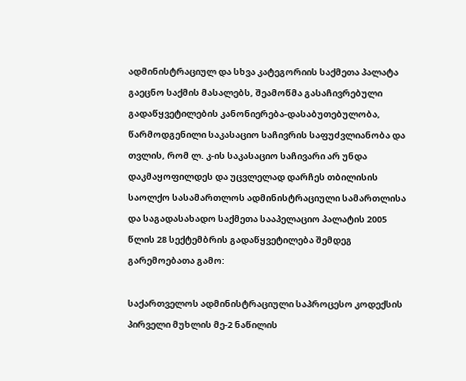ადმინისტრაციულ და სხვა კატეგორიის საქმეთა პალატა გაეცნო საქმის მასალებს, შეამოწმა გასაჩივრებული გადაწყვეტილების კანონიერება-დასაბუთებულობა, წარმოდგენილი საკასაციო საჩივრის საფუძვლიანობა და თვლის, რომ ლ. კ-ის საკასაციო საჩივარი არ უნდა დაკმაყოფილდეს და უცვლელად დარჩეს თბილისის საოლქო სასამართლოს ადმინისტრაციული სამართლისა და საგადასახადო საქმეთა სააპელაციო პალატის 2005 წლის 28 სექტემბრის გადაწყვეტილება შემდეგ გარემოებათა გამო:

საქართველოს ადმინისტრაციული საპროცესო კოდექსის პირველი მუხლის მე-2 ნაწილის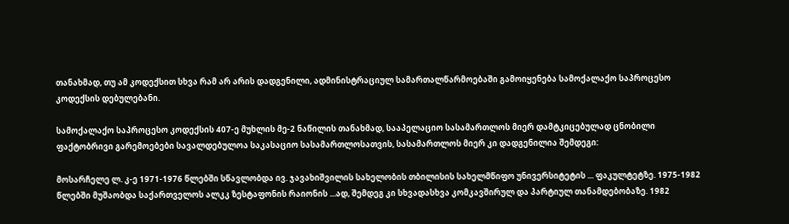თანახმად, თუ ამ კოდექსით სხვა რამ არ არის დადგენილი, ადმინისტრაციულ სამართალწარმოებაში გამოიყენება სამოქალაქო საპროცესო კოდექსის დებულებანი.

სამოქალაქო საპროცესო კოდექსის 407-ე მუხლის მე-2 ნაწილის თანახმად, სააპელაციო სასამართლოს მიერ დამტკიცებულად ცნობილი ფაქტობრივი გარემოებები სავალდებულოა საკასაციო სასამართლოსათვის, სასამართლოს მიერ კი დადგენილია შემდეგი:

მოსარჩელე ლ. კ-ე 1971-1976 წლებში სწავლობდა ივ. ჯავახიშვილის სახელობის თბილისის სახელმწიფო უნივერსიტეტის ... ფაკულტეტზე. 1975-1982 წლებში მუშაობდა საქართველოს ალკკ ზესტაფონის რაიონის ...ად, შემდეგ კი სხვადასხვა კომკავშირულ და პარტიულ თანამდებობაზე. 1982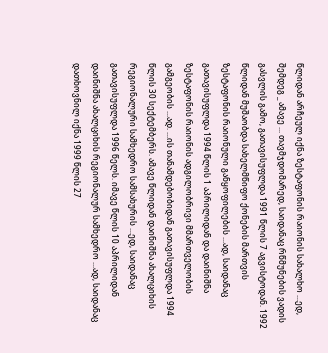წლიდან არჩეულ იქნა ზესტაფონის რაიონის სახალხო ...ედ, შემდეგ _ ამავე ... თავმჯდომარედ, საიდანაც რწმუნების ვადის გასვლის გამო, გათავისუფლდა 1991 წლის 7 აგვისტოდან. 1992 წლიდან მუშაობდა სახელმწიფო ქონების მართვის ზესტაფონის რაიონული განყოფილების ...ად, საიდანაც გათავისუფლდა 1994 წლის 1 აპრილიდან და დაინიშნა ზესტაფონის რაიონის ადგილობრივი მმართველობის გამგეობის ...ად. ...ის თანამდებობიდან გათავისუფლდა 1994 წლის 30 სექტემბერს. ამავე წლიდან დაინიშნა ახალციხის რეგიონალური სამხედრო სამსახურის ...ედ, საიდანაც გათავისუფლდა 1996 წელს. იმავე წლის 10 აპრილიდან დაინიშნა ახალციხის რეგიონალურ სამხედრო ...ად, საიდანაც დათხოვნილ იქნა 1999 წლის 27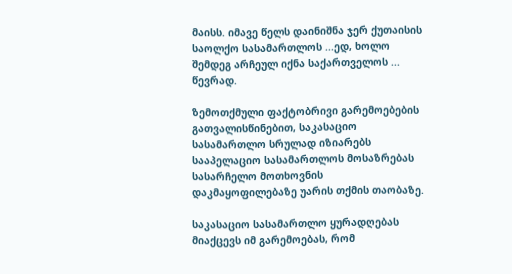მაისს. იმავე წელს დაინიშნა ჯერ ქუთაისის საოლქო სასამართლოს ...ედ, ხოლო შემდეგ არჩეულ იქნა საქართველოს ... წევრად.

ზემოთქმული ფაქტობრივი გარემოებების გათვალისწინებით, საკასაციო სასამართლო სრულად იზიარებს სააპელაციო სასამართლოს მოსაზრებას სასარჩელო მოთხოვნის დაკმაყოფილებაზე უარის თქმის თაობაზე.

საკასაციო სასამართლო ყურადღებას მიაქცევს იმ გარემოებას, რომ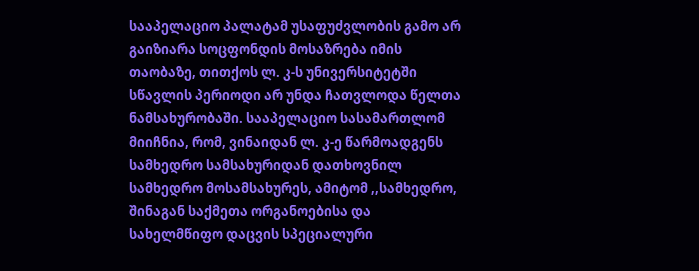სააპელაციო პალატამ უსაფუძვლობის გამო არ გაიზიარა სოცფონდის მოსაზრება იმის თაობაზე, თითქოს ლ. კ-ს უნივერსიტეტში სწავლის პერიოდი არ უნდა ჩათვლოდა წელთა ნამსახურობაში. სააპელაციო სასამართლომ მიიჩნია, რომ, ვინაიდან ლ. კ-ე წარმოადგენს სამხედრო სამსახურიდან დათხოვნილ სამხედრო მოსამსახურეს, ამიტომ ,,სამხედრო, შინაგან საქმეთა ორგანოებისა და სახელმწიფო დაცვის სპეციალური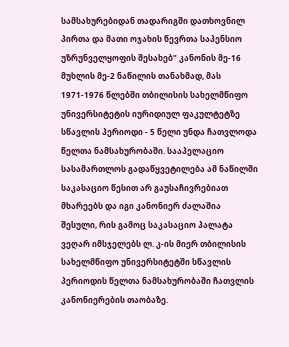სამსახურებიდან თადარიგში დათხოვნილ პირთა და მათი ოჯახის წევრთა საპენსიო უზრუნველყოფის შესახებ" კანონის მე-16 მუხლის მე-2 ნაწილის თანახმად, მას 1971-1976 წლებში თბილისის სახელმწიფო უნივერსიტეტის იურიდიულ ფაკულტეტზე სწავლის პერიოდი - 5 წელი უნდა ჩათვლოდა წელთა ნამსახურობაში. სააპელაციო სასამართლოს გადაწყვეტილება ამ ნაწილში საკასაციო წესით არ გაუსაჩივრებიათ მხარეებს და იგი კანონიერ ძალაშია შესული, რის გამოც საკასაციო პალატა ვეღარ იმსჯელებს ლ. კ-ის მიერ თბილისის სახელმწიფო უნივერსიტეტში სწავლის პერიოდის წელთა ნამსახურობაში ჩათვლის კანონიერების თაობაზე.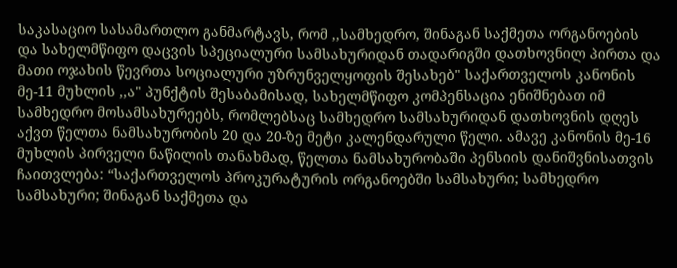საკასაციო სასამართლო განმარტავს, რომ ,,სამხედრო, შინაგან საქმეთა ორგანოების და სახელმწიფო დაცვის სპეციალური სამსახურიდან თადარიგში დათხოვნილ პირთა და მათი ოჯახის წევრთა სოციალური უზრუნველყოფის შესახებ" საქართველოს კანონის მე-11 მუხლის ,,ა" პუნქტის შესაბამისად, სახელმწიფო კომპენსაცია ენიშნებათ იმ სამხედრო მოსამსახურეებს, რომლებსაც სამხედრო სამსახურიდან დათხოვნის დღეს აქვთ წელთა ნამსახურობის 20 და 20-ზე მეტი კალენდარული წელი. ამავე კანონის მე-16 მუხლის პირველი ნაწილის თანახმად, წელთა ნამსახურობაში პენსიის დანიშვნისათვის ჩაითვლება: “საქართველოს პროკურატურის ორგანოებში სამსახური; სამხედრო სამსახური; შინაგან საქმეთა და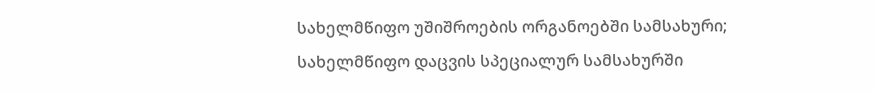სახელმწიფო უშიშროების ორგანოებში სამსახური; სახელმწიფო დაცვის სპეციალურ სამსახურში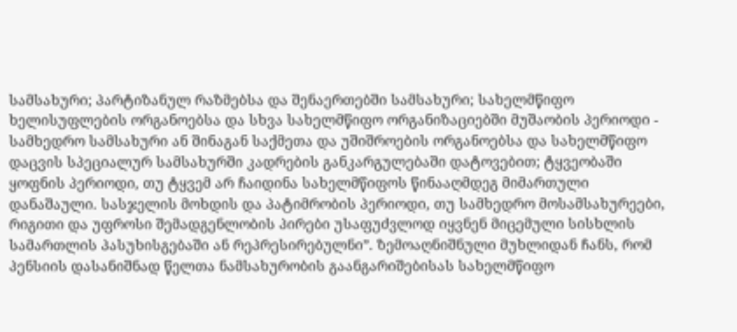სამსახური; პარტიზანულ რაზმებსა და შენაერთებში სამსახური; სახელმწიფო ხელისუფლების ორგანოებსა და სხვა სახელმწიფო ორგანიზაციებში მუშაობის პერიოდი - სამხედრო სამსახური ან შინაგან საქმეთა და უშიშროების ორგანოებსა და სახელმწიფო დაცვის სპეციალურ სამსახურში კადრების განკარგულებაში დატოვებით; ტყვეობაში ყოფნის პერიოდი, თუ ტყვემ არ ჩაიდინა სახელმწიფოს წინააღმდეგ მიმართული დანაშაული. სასჯელის მოხდის და პატიმრობის პერიოდი, თუ სამხედრო მოსამსახურეები, რიგითი და უფროსი შემადგენლობის პირები უსაფუძვლოდ იყვნენ მიცემული სისხლის სამართლის პასუხისგებაში ან რეპრესირებულნი”. ზემოაღნიშნული მუხლიდან ჩანს, რომ პენსიის დასანიშნად წელთა ნამსახურობის გაანგარიშებისას სახელმწიფო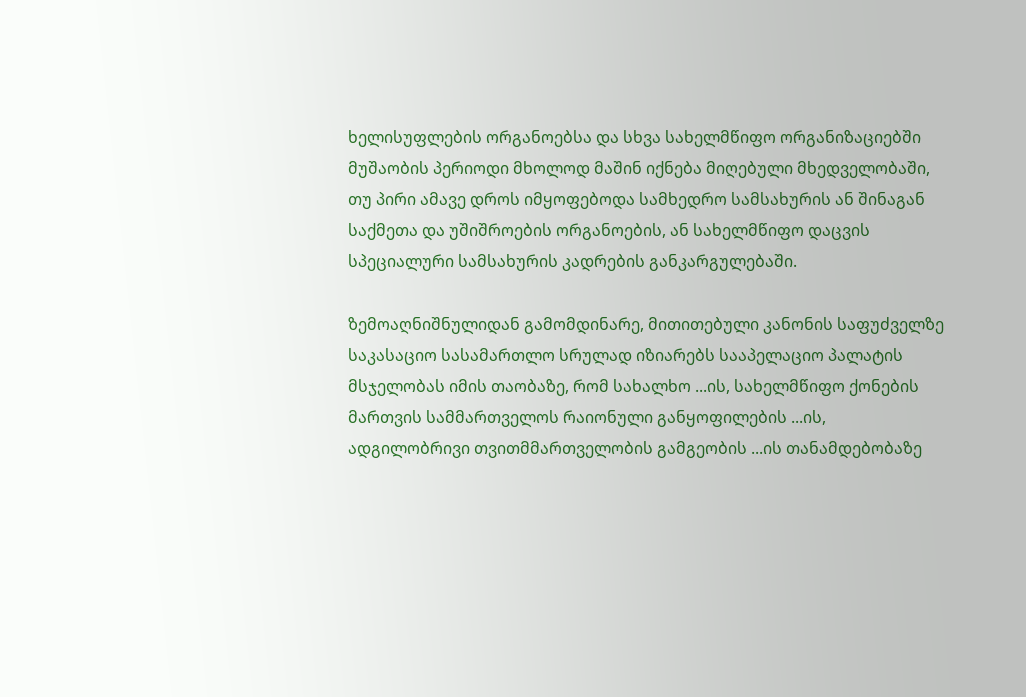ხელისუფლების ორგანოებსა და სხვა სახელმწიფო ორგანიზაციებში მუშაობის პერიოდი მხოლოდ მაშინ იქნება მიღებული მხედველობაში, თუ პირი ამავე დროს იმყოფებოდა სამხედრო სამსახურის ან შინაგან საქმეთა და უშიშროების ორგანოების, ან სახელმწიფო დაცვის სპეციალური სამსახურის კადრების განკარგულებაში.

ზემოაღნიშნულიდან გამომდინარე, მითითებული კანონის საფუძველზე საკასაციო სასამართლო სრულად იზიარებს სააპელაციო პალატის მსჯელობას იმის თაობაზე, რომ სახალხო ...ის, სახელმწიფო ქონების მართვის სამმართველოს რაიონული განყოფილების ...ის, ადგილობრივი თვითმმართველობის გამგეობის ...ის თანამდებობაზე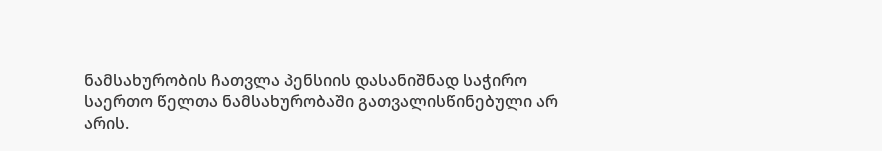ნამსახურობის ჩათვლა პენსიის დასანიშნად საჭირო საერთო წელთა ნამსახურობაში გათვალისწინებული არ არის.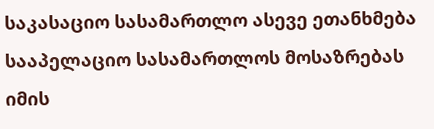საკასაციო სასამართლო ასევე ეთანხმება სააპელაციო სასამართლოს მოსაზრებას იმის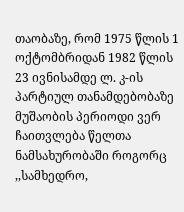თაობაზე, რომ 1975 წლის 1 ოქტომბრიდან 1982 წლის 23 ივნისამდე ლ. კ-ის პარტიულ თანამდებობაზე მუშაობის პერიოდი ვერ ჩაითვლება წელთა ნამსახურობაში როგორც ,,სამხედრო,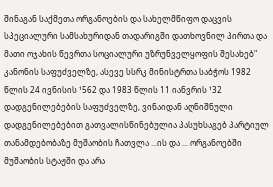შინაგან საქმეთა ორგანოების და სახელმწიფო დაცვის სპეციალური სამსახურიდან თადარიგში დათხოვნილ პირთა და მათი ოჯახის წევრთა სოციალური უზრუნველყოფის შესახებ" კანონის საფუძველზე, ასევე სსრკ მინისტრთა საბჭოს 1982 წლის 24 ივნისის ¹562 და 1983 წლის 11 იანვრის ¹32 დადგენილებების საფუძველზე, ვინაიდან აღნიშნული დადგენილებებით გათვალისწინებულია პასუხსაგებ პარტიულ თანამდებობაზე მუშაობის ჩათვლა ...ის და ... ორგანოებში მუშაობის სტაჟში და არა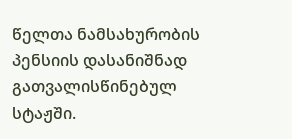წელთა ნამსახურობის პენსიის დასანიშნად გათვალისწინებულ სტაჟში.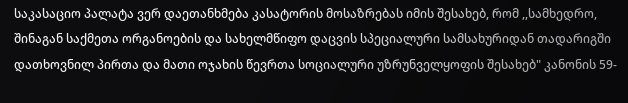საკასაციო პალატა ვერ დაეთანხმება კასატორის მოსაზრებას იმის შესახებ, რომ ,,სამხედრო, შინაგან საქმეთა ორგანოების და სახელმწიფო დაცვის სპეციალური სამსახურიდან თადარიგში დათხოვნილ პირთა და მათი ოჯახის წევრთა სოციალური უზრუნველყოფის შესახებ" კანონის 59-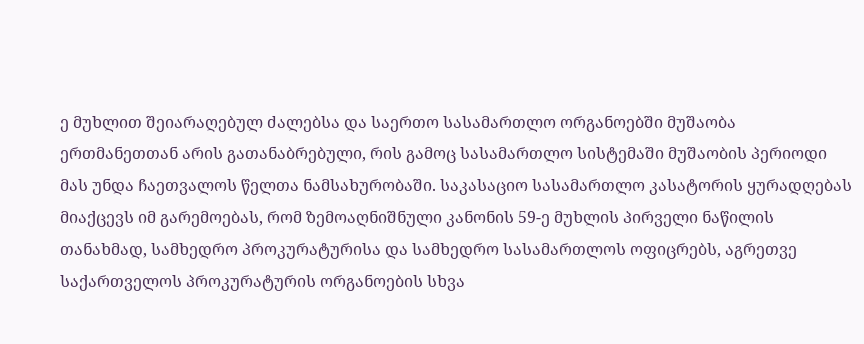ე მუხლით შეიარაღებულ ძალებსა და საერთო სასამართლო ორგანოებში მუშაობა ერთმანეთთან არის გათანაბრებული, რის გამოც სასამართლო სისტემაში მუშაობის პერიოდი მას უნდა ჩაეთვალოს წელთა ნამსახურობაში. საკასაციო სასამართლო კასატორის ყურადღებას მიაქცევს იმ გარემოებას, რომ ზემოაღნიშნული კანონის 59-ე მუხლის პირველი ნაწილის თანახმად, სამხედრო პროკურატურისა და სამხედრო სასამართლოს ოფიცრებს, აგრეთვე საქართველოს პროკურატურის ორგანოების სხვა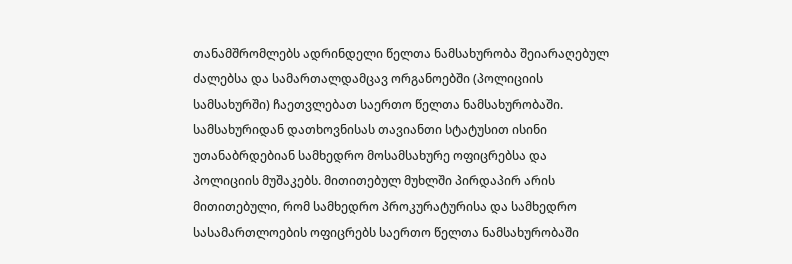თანამშრომლებს ადრინდელი წელთა ნამსახურობა შეიარაღებულ ძალებსა და სამართალდამცავ ორგანოებში (პოლიციის სამსახურში) ჩაეთვლებათ საერთო წელთა ნამსახურობაში. სამსახურიდან დათხოვნისას თავიანთი სტატუსით ისინი უთანაბრდებიან სამხედრო მოსამსახურე ოფიცრებსა და პოლიციის მუშაკებს. მითითებულ მუხლში პირდაპირ არის მითითებული, რომ სამხედრო პროკურატურისა და სამხედრო სასამართლოების ოფიცრებს საერთო წელთა ნამსახურობაში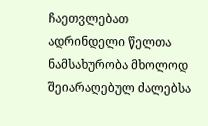ჩაეთვლებათ ადრინდელი წელთა ნამსახურობა მხოლოდ შეიარაღებულ ძალებსა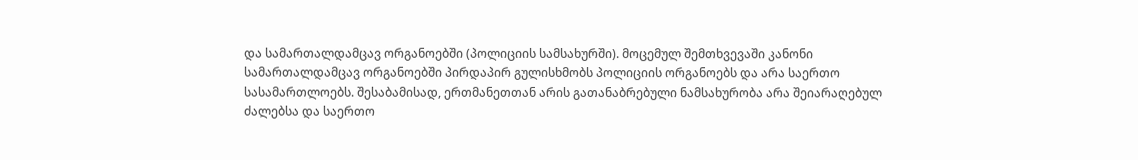და სამართალდამცავ ორგანოებში (პოლიციის სამსახურში). მოცემულ შემთხვევაში კანონი სამართალდამცავ ორგანოებში პირდაპირ გულისხმობს პოლიციის ორგანოებს და არა საერთო სასამართლოებს. შესაბამისად, ერთმანეთთან არის გათანაბრებული ნამსახურობა არა შეიარაღებულ ძალებსა და საერთო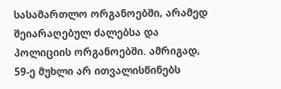სასამართლო ორგანოებში, არამედ შეიარაღებულ ძალებსა და პოლიციის ორგანოებში. ამრიგად, 59-ე მუხლი არ ითვალისწინებს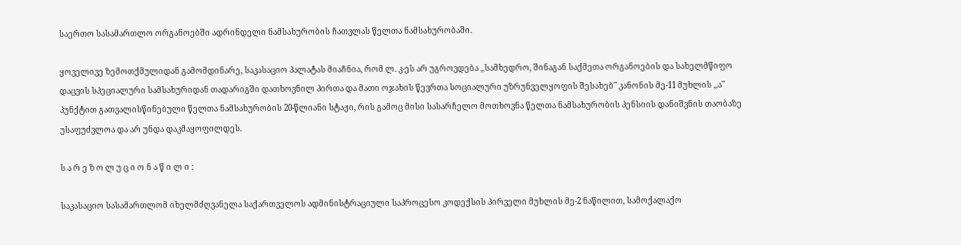საერთო სასამართლო ორგანოებში ადრინდელი ნამსახურობის ჩათვლას წელთა ნამსახურობაში.

ყოველივე ზემოთქმულიდან გამომდინარე, საკასაციო პალატას მიაჩნია, რომ ლ. კ-ეს არ უგროვდება ,,სამხედრო, შინაგან საქმეთა ორგანოების და სახელმწიფო დაცვის სპეციალური სამსახურიდან თადარიგში დათხოვნილ პირთა და მათი ოჯახის წევრთა სოციალური უზრუნველყოფის შესახებ" კანონის მე-11 მუხლის ,,ა" პუნქტით გათვალისწინებული წელთა ნამსახურობის 20-წლიანი სტაჟი, რის გამოც მისი სასარჩელო მოთხოვნა წელთა ნამსახურობის პენსიის დანიშვნის თაობაზე უსაფუძვლოა და არ უნდა დაკმაყოფილდეს.

ს ა რ ე ზ ო ლ უ ც ი ო ნ ა წ ი ლ ი :

საკასაციო სასამართლომ იხელმძღვანელა საქართველოს ადმინისტრაციული საპროცესო კოდექსის პირველი მუხლის მე-2 ნაწილით, სამოქალაქო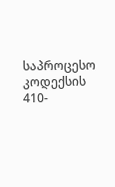საპროცესო კოდექსის 410-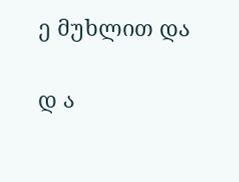ე მუხლით და

დ ა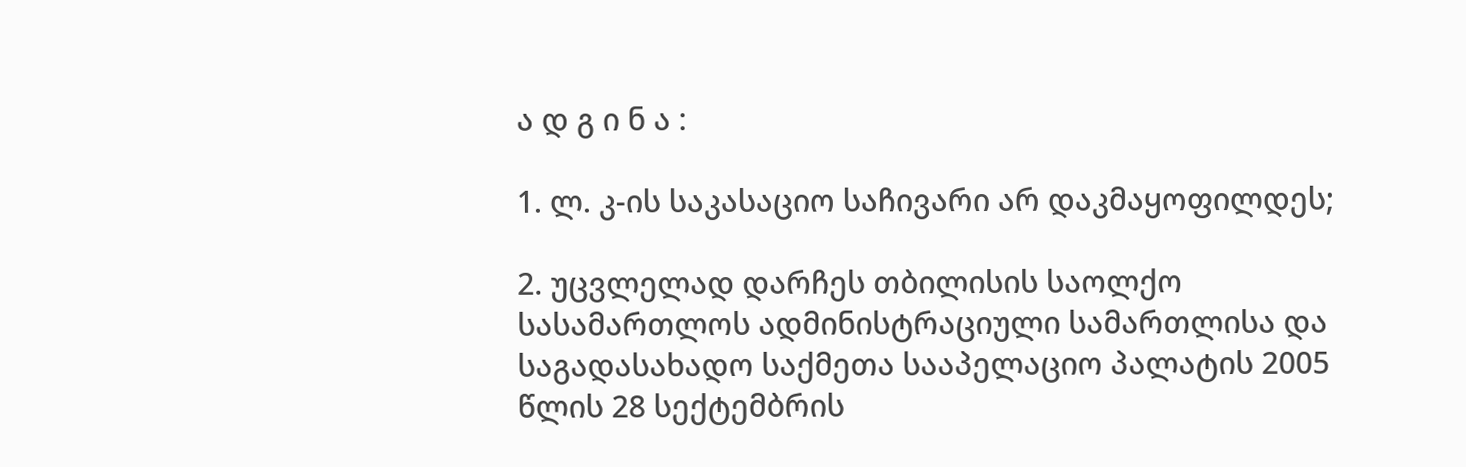ა დ გ ი ნ ა :

1. ლ. კ-ის საკასაციო საჩივარი არ დაკმაყოფილდეს;

2. უცვლელად დარჩეს თბილისის საოლქო სასამართლოს ადმინისტრაციული სამართლისა და საგადასახადო საქმეთა სააპელაციო პალატის 2005 წლის 28 სექტემბრის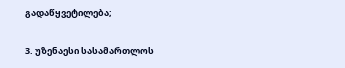გადაწყვეტილება;

3. უზენაესი სასამართლოს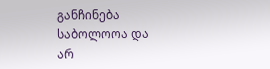განჩინება საბოლოოა და არ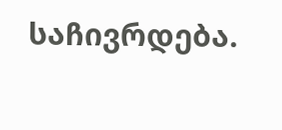საჩივრდება.